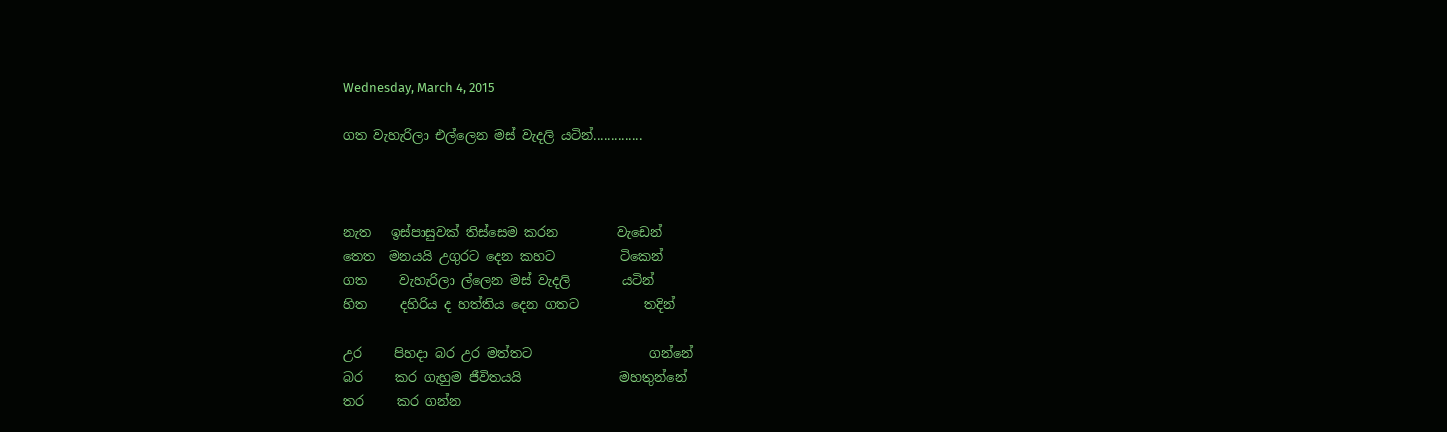Wednesday, March 4, 2015

ගත වැහැරිලා එල්ලෙන මස් වැදලි යටින්..............



නැත   ඉස්පාසුවක් තිස්සෙම කරන         වැඩෙන්
තෙත  මනයයි උගුරට දෙන කහට          ටිකෙන්
ගත     වැහැරිලා ල්ලෙන මස් වැදලි        යටින්
හිත     දහිරිය ද හත්තිය දෙන ගතට          තදින්

උර     පිහදා බර උර මත්තට                  ගන්නේ
බර     කර ගැහුම ජීවිතයයි               මහතුන්නේ
තර     කර ගන්න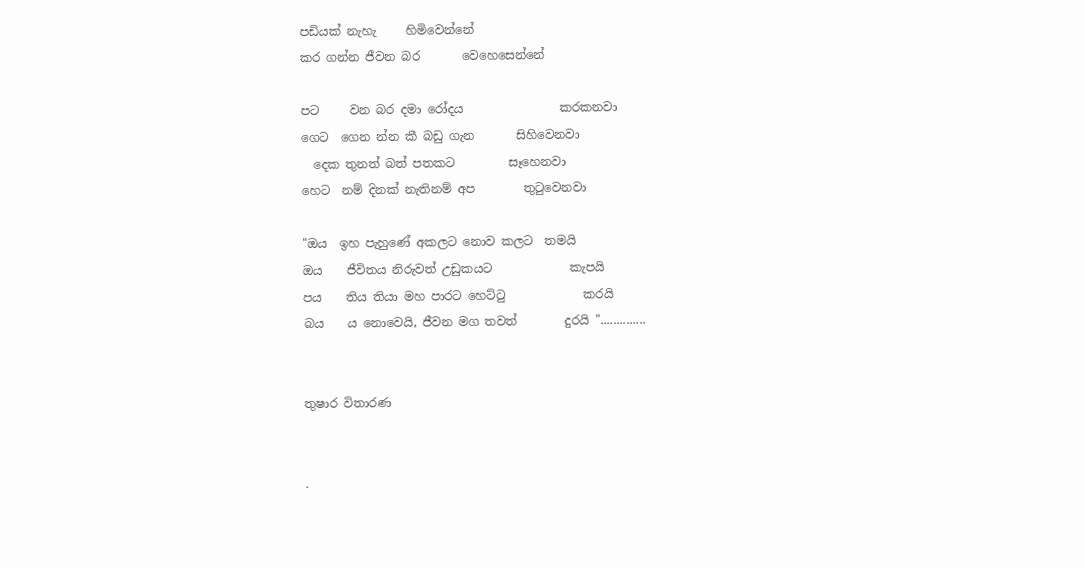පඩියක් නැහැ     හිමිවෙන්නේ
කර ගන්න ජීවන බර       වෙහෙසෙන්නේ

පට     වන බර දමා රෝදය                කරකනවා
ගෙට  ගෙන න්න කී බඩු ගැන       සිහිවෙනවා
  දෙක තුනත් බත් පතකට         සෑහෙනවා
හෙට  නම් දිනක් නැතිනම් අප        තුටුවෙනවා

"ඔය  ඉහ පැහුණේ අකලට නොව කලට  තමයි
ඔය    ජීවිතය නිරුවත් උඩුකයට             කැපයි
පය    තිය තියා මහ පාරට හෙට්ටු             කරයි
බය    ය නොවෙයි, ජීවන මග තවත්        දුරයි "..............


තුෂාර විතාරණ


.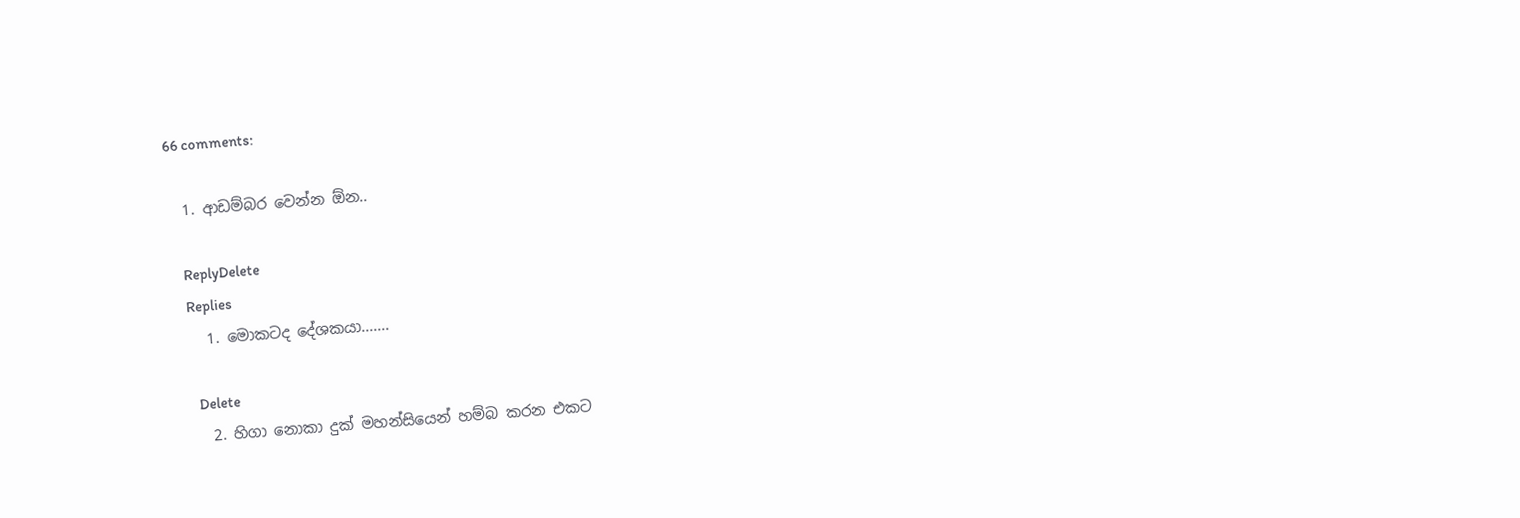66 comments:

  1. ආඩම්බර වෙන්න ඕන..

    ReplyDelete
    Replies
    1. මොකටද දේශකයා.......

      Delete
    2. හිගා නොකා දුක් මහන්සියෙන් හම්බ කරන එකට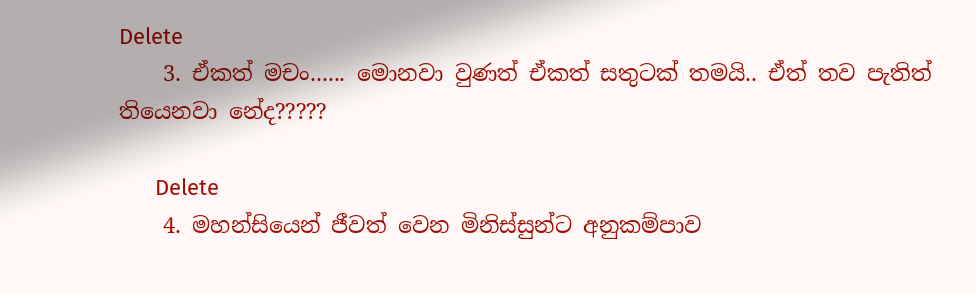Delete
    3. ඒකත් මචං...... මොනවා වුණත් ඒකත් සතුටක් තමයි.. ඒත් තව පැතිත් තියෙනවා නේද?????

      Delete
    4. මහන්සියෙන් ජීවත් වෙන මිනිස්සුන්ට අනුකම්පාව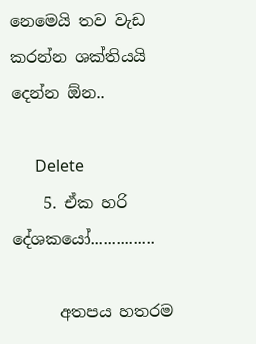නෙමෙයි තව වැඩ කරන්න ශක්තියයි දෙන්න ඕන..

      Delete
    5. ඒක හරි දේශකයෝ...............

      අතපය හතරම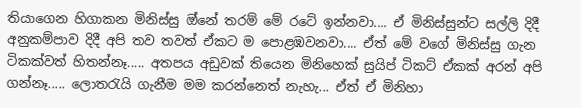තියාගෙන හිගාකන මිනිස්සු ඔ්නේ තරම් මේ රටේ ඉන්නවා.... ඒ මිනිස්සුන්ට සල්ලි දිදී අනුකම්පාව දිදී අපි තව තවත් ඒකට ම පොළඹවනවා.... ඒත් මේ වගේ මිනිස්සු ගැන ටිකක්වත් හිතන්නෑ..... අතපය අඩුවක් තියෙන මිනිහෙක් සුයිප් ටිකට් ඒකක් අරන් අපි ගන්නෑ..... ලොතරැයි ගැනීම මම කරන්නෙත් නැහැ... ඒත් ඒ මිනිහා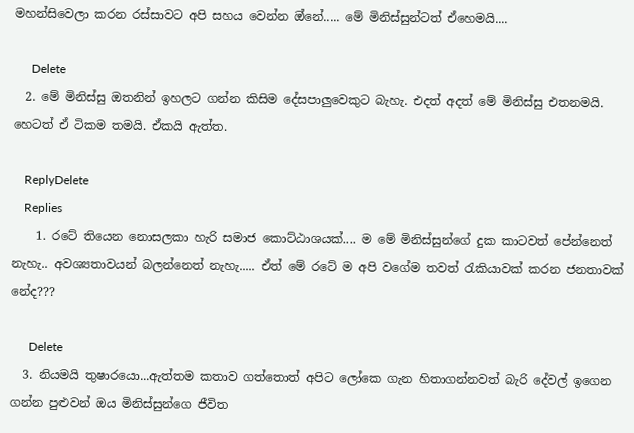මහන්සිවෙලා කරන රස්සාවට අපි සහය වෙන්න ඔ්නේ..... මේ මිනිස්සුන්ටත් ඒහෙමයි....

      Delete
  2. මේ මිනිස්සු ඔතනින් ඉහලට ගන්න කිසිම දේසපාලුවෙකුට බැහැ. එදත් අදත් මේ මිනිස්සු එතනමයි. හෙටත් ඒ ටිකම තමයි. ඒකයි ඇත්ත.

    ReplyDelete
    Replies
    1. රටේ තියෙන නොසලකා හැරි සමාජ කොට්ඨාශයක්.... ම මේ මිනිස්සුන්ගේ දුක කාටවත් පේන්නෙත් නැහැ.. අවශ්‍යතාවයන් බලන්නෙත් නැහැ..... ඒත් මේ රටේ ම අපි වගේම තවත් රැකියාවක් කරන ජනතාවක් නේද???

      Delete
  3. නියමයි තුෂාරයො...ඇත්තම කතාව ගත්තොත් අපිට ලෝකෙ ගැන හිතාගන්නවත් බැරි දේවල් ඉගෙන ගන්න පුළුවන් ඔය මිනිස්සුන්ගෙ ජීවිත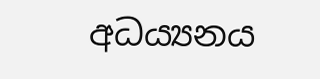අධය්‍යනය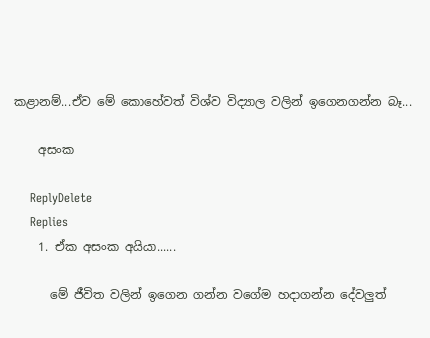කළානම්...ඒව මේ කොහේවත් විශ්ව විද්‍යාල වලින් ඉගෙනගන්න බෑ...

    අසංක

    ReplyDelete
    Replies
    1. ඒක අසංක අයියා......

      මේ ජීවිත වලින් ඉගෙන ගන්න වගේම හදාගන්න දේවලුත්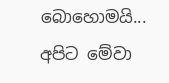බොහොමයි... අපිට මේවා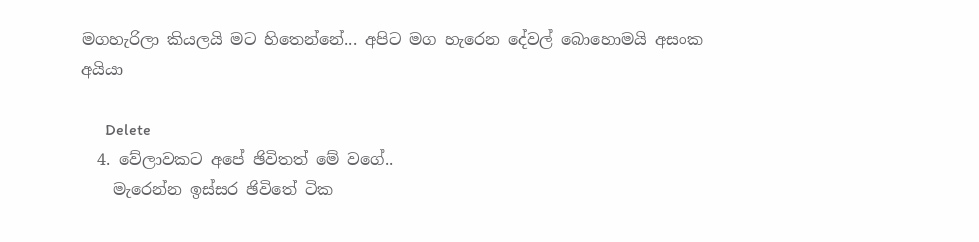මගහැරිලා කියලයි මට හිතෙන්නේ... අපිට මග හැරෙන දේවල් බොහොමයි අසංක අයියා

      Delete
  4. වේලාවකට අපේ ඡිවිතත් මේ වගේ..
    මැරෙන්න ඉස්සර ඡිවිතේ ටික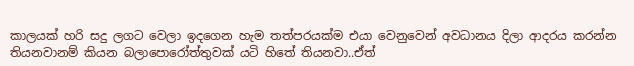කාලයක් හරි සදු ලගට වෙලා ඉදගෙන හැම තත්පරයක්ම එයා වෙනුවෙන් අවධානය දිලා ආදරය කරන්න තියනවානම් කියන බලාපොරෝත්තුවක් යටි හිතේ තියනවා..ඒත්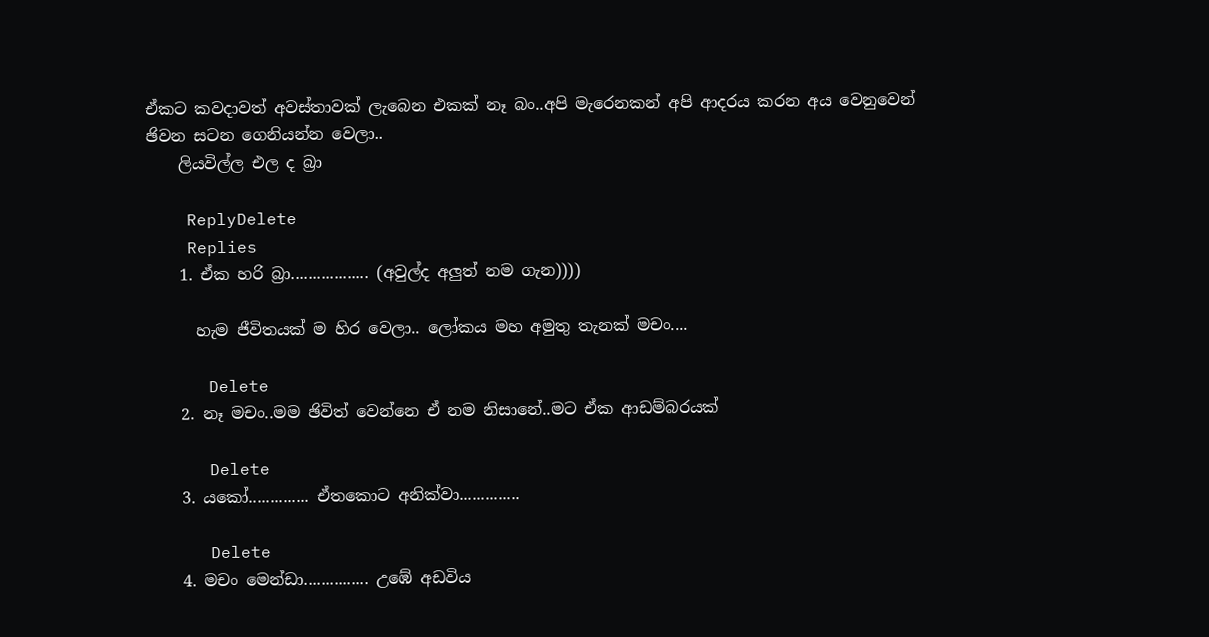ඒකට කවදාවත් අවස්තාවක් ලැබෙන එකක් නෑ බං..අපි මැරෙනකන් අපි ආදරය කරන අය වෙනුවෙන් ඡිවන සටන ගෙනියන්න වෙලා..
    ලියවිල්ල එල ද බ්‍රා

    ReplyDelete
    Replies
    1. ඒක හරි බ්‍රා.................. (අවුල්ද අලුත් නම ගැන))))

      හැම ජීවිතයක් ම හිර වෙලා.. ලෝකය මහ අමුතු තැනක් මචං....

      Delete
    2. නෑ මචං..මම ඡිවිත් වෙන්නෙ ඒ නම නිසානේ..මට ඒක ආඩම්බරයක්

      Delete
    3. යකෝ.............. ඒතකොට අනික්වා..............

      Delete
    4. මචං මෙන්ඩා............... උඹේ අඩවිය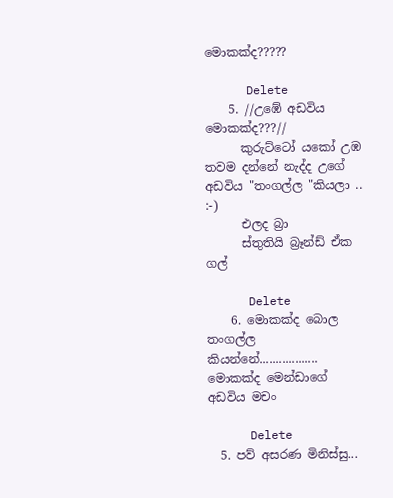මොකක්ද?????

      Delete
    5. //උඹේ අඩවිය මොකක්ද???//
      කුරුට්ටෝ යකෝ උඹ තවම දන්නේ නැද්ද උගේ අඩවිය "තංගල්ල "කියලා .. :-)
      එලද බ්‍රා
      ස්තුතියි බ්‍රෑන්ඩ් ඒක ගල්

      Delete
    6. මොකක්ද බොල තංගල්ල කියන්නේ.................. මොකක්ද මෙන්ඩාගේ අඩවිය මචං

      Delete
  5. පව් අසරණ මිනිස්සු...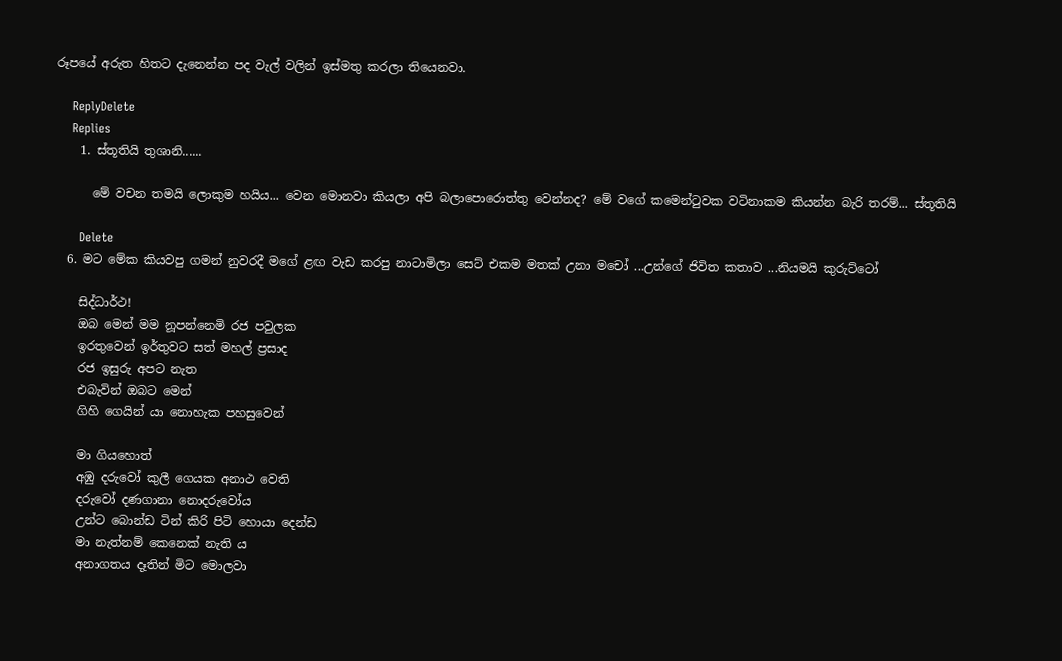රූපයේ අරුත හිතට දැනෙන්න පද වැල් වලින් ඉස්මතු කරලා තියෙනවා.

    ReplyDelete
    Replies
    1. ස්තූතියි තුශානි......

      මේ වචන තමයි ලොකුම හයිය... වෙන මොනවා කියලා අපි බලාපොරොත්තු වෙන්නද? මේ වගේ කමෙන්ටුවක වටිනාකම කියන්න බැරි තරම්... ස්තූතියි

      Delete
  6. මට මේක කියවපු ගමන් නුවරදී මගේ ළඟ වැඩ කරපු නාටාමිලා සෙට් එකම මතක් උනා මචෝ ...උන්ගේ ජිවිත කතාව ...නියමයි කුරුට්ටෝ

    සිද්ධාර්ථ!
    ඔබ මෙන් මම නූපන්නෙමි රජ පවුලක
    ඉරතුවෙන් ඉර්තුවට සත් මහල් ප්‍රසාද
    රජ ඉසුරු අපට නැත
    එබැවින් ඔබට මෙන්
    ගිහි ගෙයින් යා නොහැක පහසුවෙන්

    මා ගියහොත්
    අඹු දරුවෝ කුලී ගෙයක අනාථ වෙති
    දරුවෝ දණගානා නොදරුවෝය
    උන්ට බොන්ඩ ටින් කිරි පිටි හොයා දෙන්ඩ
    මා නැත්නම් කෙනෙක් නැති ය
    අනාගතය දෑතින් මිට මොලවා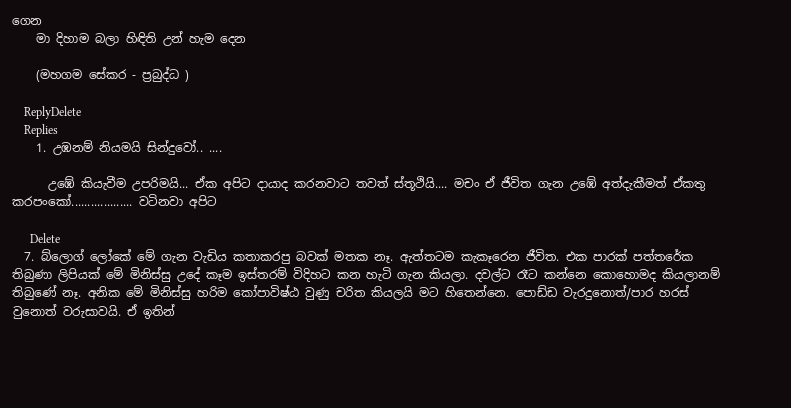ගෙන
    මා දිහාම බලා හිඳිති උන් හැම දෙන

    (මහගම සේකර - ප්‍රබුද්ධ )

    ReplyDelete
    Replies
    1. උඹනම් නියමයි සින්දුවෝ.. ....

      උඹේ කියැවීම උපරිමයි... ඒක අපිට දායාද කරනවාට තවත් ස්තූථියි.... මචං ඒ ජීවිත ගැන උඹේ අත්දැකීමත් ඒකතු කරපංකෝ................... වටිනවා අපිට

      Delete
  7. බ්ලොග් ලෝකේ මේ ගැන වැඩිය කතාකරපු බවක් මතක නෑ. ඇත්තටම කැකෑරෙන ජීවිත. එක පාරක් පත්තරේක තිබුණා ලිපියක් මේ මිනිස්සු උදේ කෑම ඉස්තරම් විදිහට කන හැටි ගැන කියලා. දවල්ට රෑට කන්නෙ කොහොමද කියලානම් තිබුණේ නෑ. අනික මේ මිනිස්සු හරිම කෝපාවිෂ්ඨ වුණු චරිත කියලයි මට හිතෙන්නෙ. පොඩ්ඩ වැරදුනොත්/පාර හරස් වුනොත් වරුසාවයි. ඒ ඉතින්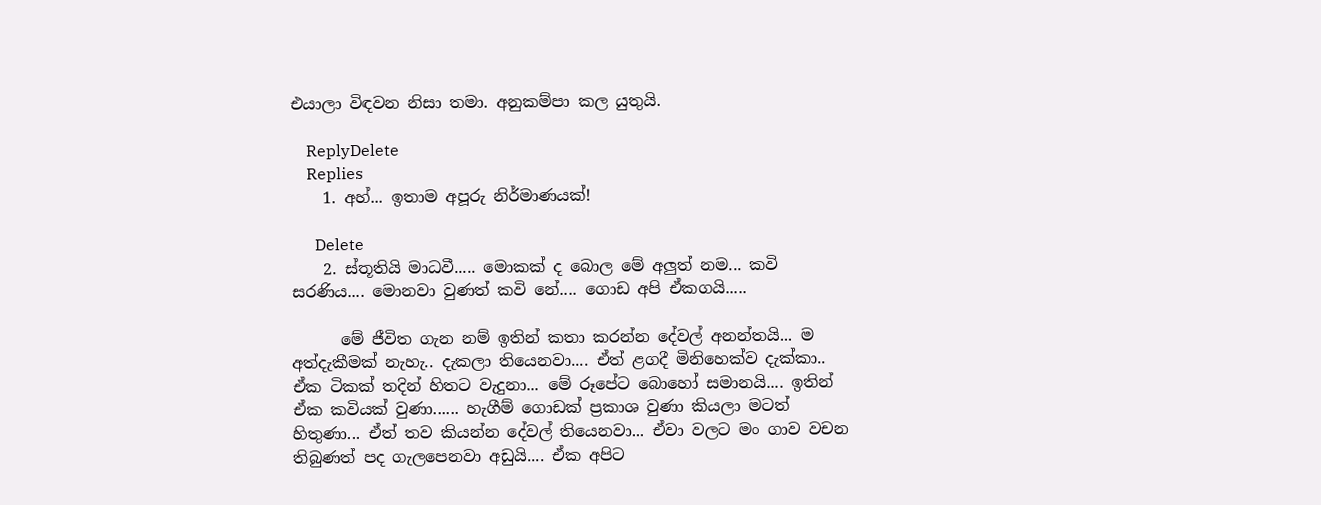එයාලා විඳවන නිසා තමා. අනුකම්පා කල යුතුයි.

    ReplyDelete
    Replies
    1. අහ්... ඉතාම අපූරු නිර්මාණයක්!

      Delete
    2. ස්තූතියි මාධවී..... මොකක් ද බොල මේ අලුත් නම... කවි සරණිය.... මොනවා වුණත් කවි නේ.... ගොඩ අපි ඒකගයි.....

      මේ ජීවිත ගැන නම් ඉතින් කතා කරන්න දේවල් අනන්තයි... ම අත්දැකීමක් නැහැ.. දැකලා තියෙනවා.... ඒත් ළගදී මිනිහෙක්ව දැක්කා.. ඒක ටිකක් තදින් හිතට වැදුනා... මේ රූපේට බොහෝ සමානයි.... ඉතින් ඒක කවියක් වුණා...... හැගීම් ගොඩක් ප්‍රකාශ වුණා කියලා මටත් හිතුණා... ඒත් තව කියන්න දේවල් තියෙනවා... ඒවා වලට මං ගාව වචන තිබුණත් පද ගැලපෙනවා අඩුයි.... ඒක අපිට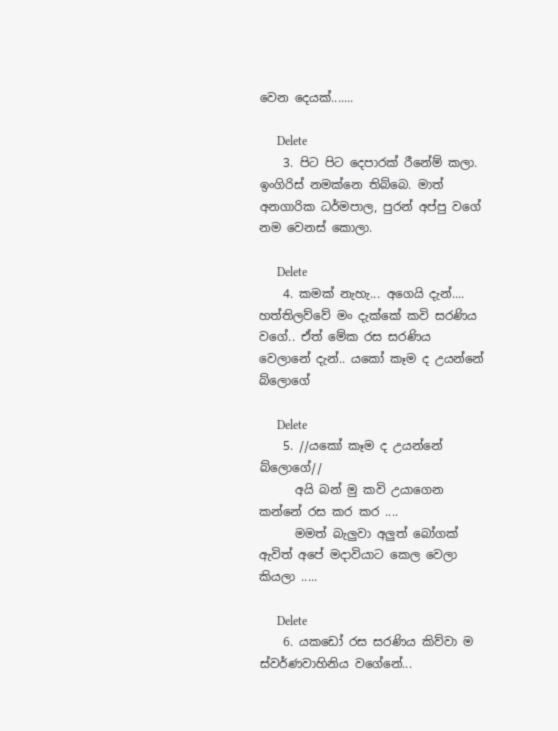වෙන දෙයක්.......

      Delete
    3. පිට පිට දෙපාරක් රීනේම් කලා. ඉංගිරිස් නමක්නෙ තිබ්බෙ. මාත් අනගාරික ධර්මපාල, පුරන් අප්පු වගේ නම වෙනස් කොලා.

      Delete
    4. කමක් නැහැ... අගෙයි දැන්.... හත්තිලව්වේ මං දැක්කේ කවි සරණිය වගේ.. ඒත් මේක රස සරණිය වෙලානේ දැන්.. යකෝ කෑම ද උයන්නේ බ්ලොගේ

      Delete
    5. //යකෝ කෑම ද උයන්නේ බ්ලොගේ//
      අයි බන් මු කවි උයාගෙන කන්නේ රස කර කර ....
      මමත් බැලුවා අලුත් බෝගක් ඇවිත් අපේ මදාවියාට කෙල වෙලා කියලා .....

      Delete
    6. යකඩෝ රස සරණිය කිව්වා ම ස්වර්ණවාහිනිය වගේනේ...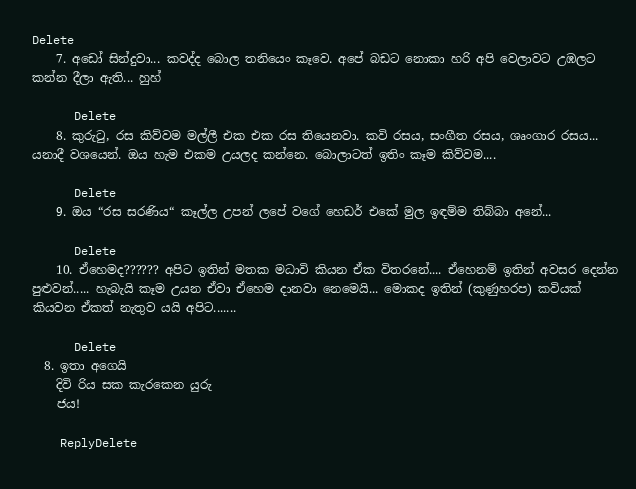Delete
    7. අඩෝ සින්දුවා... කවද්ද බොල තනියෙං කෑවෙ. අපේ බඩට නොකා හරි අපි වෙලාවට උඹලට කන්න දීලා ඇති... හුහ්

      Delete
    8. කුරුටු, රස කිව්වම මල්ලී එක එක රස තියෙනවා. කවි රසය, සංගීත රසය, ශෘංගාර රසය... යනාදී වශයෙන්. ඔය හැම එකම උයලද කන්නෙ. බොලාටත් ඉතිං කෑම කිව්වම....

      Delete
    9. ඔය “රස සරණිය“ කෑල්ල උපන් ලපේ වගේ හෙඩර් එකේ මුල ඉඳම්ම තිබ්බා අනේ...

      Delete
    10. ඒහෙමද?????? අපිට ඉතින් මතක මධාවි කියන ඒක විතරනේ.... ඒහෙනම් ඉතින් අවසර දෙන්න පුළුවන්..... හැබැයි කෑම උයන ඒවා ඒහෙම දානවා නෙමෙයි... මොකද ඉතින් (කුණුහරප) කවියක් කියවන ඒකත් නැතුව යයි අපිට.......

      Delete
  8. ඉතා අගෙයි
    දිවි රිය සක කැරකෙන යුරු
    ජය!

    ReplyDelete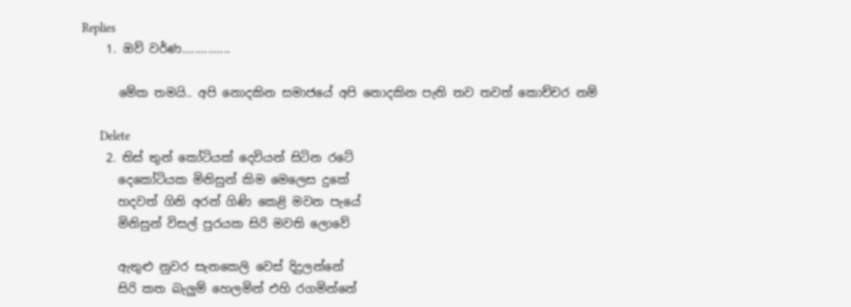Replies
    1. ඔව් වර්ණ...............

      මේක තමයි.. අපි නොදකින සමාජයේ අපි නොදකින පැති තව තවත් කොච්චර නම්

      Delete
    2. තිස් තුන් කෝටියක් දෙවියන් සිටින රටේ
      දෙකෝටියක මිනිසුන් කිම මෙලෙස දුකේ
      හදවත් ගිනි අරන් ගිණි කෙළි මවන පැයේ
      මිනිසුන් විසල් පුරයක සිරි මවති ලොවේ

      ඇතුළු නුවර සැනකෙලි වෙස් දිදුලන්නේ
      සිරි කත බැලුම් හෙලමින් එහි රගමින්නේ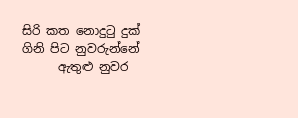සිරි කත නොදුටු දුක් ගිනි පිට නුවරුන්නේ
      ඇතුළු නුවර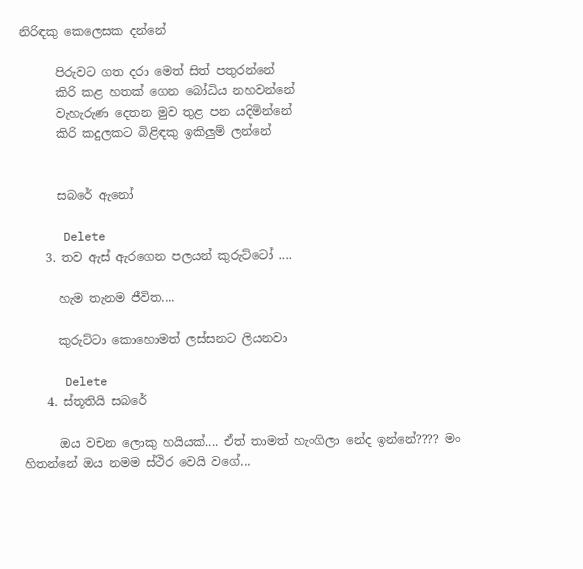නිරිඳකු කෙලෙසක දන්නේ

      පිරුවට ගත දරා මෙත් සිත් පතුරන්නේ
      කිරි කළ හතක් ගෙන බෝධිය නහවන්නේ
      වැහැරුණ දෙතන මුව තුළ පන යදිමින්නේ
      කිරි කදුලකට බිළිඳකු ඉකිලුම් ලන්නේ


      සබරේ ඇනෝ

      Delete
    3. තව ඇස් ඇරගෙන පලයන් කුරුට්ටෝ ....

      හැම තැනම ජීවිත....

      කුරුට්ටා කොහොමත් ලස්සනට ලියනවා

      Delete
    4. ස්තූතියි සබරේ

      ඔය වචන ලොකු හයියක්.... ඒත් තාමත් හැංගිලා නේද ඉන්නේ???? මං හිතන්නේ ඔය නමම ස්ථිර වෙයි වගේ...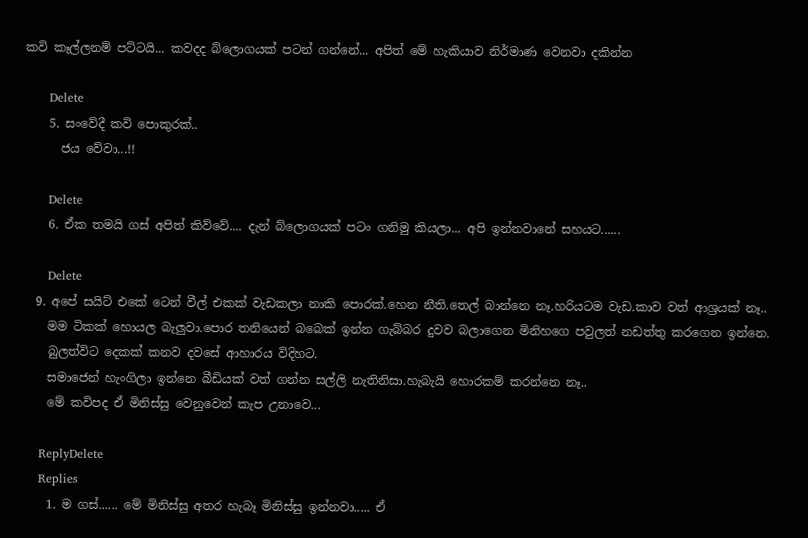කවි කෑල්ලනම් පට්ටයි... කවදද බ්ලොගයක් පටන් ගන්නේ... අපිත් මේ හැකියාව නිර්මාණ වෙනවා දකින්න

      Delete
    5. සංවේදී කවි පොකුරක්..
      ජය වේවා...!!

      Delete
    6. ඒක තමයි ගස් අපිත් කිව්වේ.... දැන් බ්ලොගයක් පටං ගනිමු කියලා... අපි ඉන්නවානේ සහයට......

      Delete
  9. අපේ සයිට් එකේ ටෙන් වීල් එකක් වැඩකලා නාකි පොරක්.හෙන නීති.තෙල් බාන්නෙ නෑ.හරියටම වැඩ.කාව වත් ආශ්‍රයක් නෑ..
    මම ටිකක් හොයල බැලුවා.පොර තනියෙන් බබෙක් ඉන්න ගැබ්බර දුවව බලාගෙන මිනිහගෙ පවුලත් නඩත්තු කරගෙන ඉන්නෙ.
    බුලත්විට දෙකක් කනව දවසේ ආහාරය විදිහට.
    සමාජෙන් හැංගිලා ඉන්නෙ බීඩියක් වත් ගන්න සල්ලි නැතිනිසා.හැබැයි හොරකම් කරන්නෙ නෑ..
    මේ කවිපද ඒ මිනිස්සු වෙනුවෙන් කැප උනාවෙ...

    ReplyDelete
    Replies
    1. ම ගස්...... මේ මිනිස්සු අතර හැබෑ මිනිස්සු ඉන්නවා..... ඒ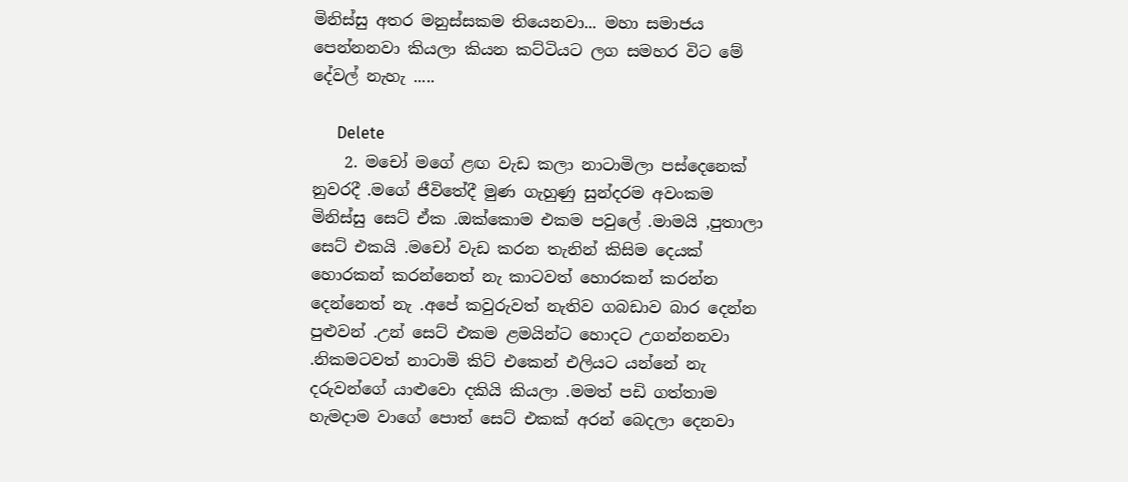මිනිස්සු අතර මනුස්සකම තියෙනවා... මහා සමාජය පෙන්නනවා කියලා කියන කට්ටියට ලග සමහර විට මේ දේවල් නැහැ .....

      Delete
    2. මචෝ මගේ ළඟ වැඩ කලා නාටාමිලා පස්දෙනෙක් නුවරදී .මගේ ජීවිතේදී මුණ ගැහුණු සුන්දරම අවංකම මිනිස්සු සෙට් ඒක .ඔක්කොම එකම පවුලේ .මාමයි ,පුතාලා සෙට් එකයි .මචෝ වැඩ කරන තැනින් කිසිම දෙයක් හොරකන් කරන්නෙත් නැ කාටවත් හොරකන් කරන්න දෙන්නෙත් නැ .අපේ කවුරුවත් නැතිව ගබඩාව බාර දෙන්න පුළුවන් .උන් සෙට් එකම ළමයින්ට හොදට උගන්නනවා .නිකමටවත් නාටාමි කිට් එකෙන් එලියට යන්නේ නැ දරුවන්ගේ යාළුවො දකියි කියලා .මමත් පඩි ගත්තාම හැමදාම වාගේ පොත් සෙට් එකක් අරන් බෙදලා දෙනවා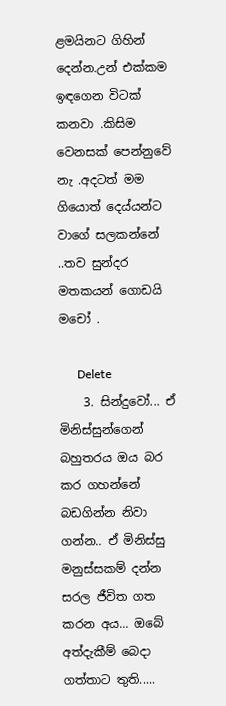ළමයිනට ගිහින් දෙන්න.උන් එක්කම ඉඳගෙන විටක් කනවා .කිසිම වෙනසක් පෙන්නුවේ නැ .අදටත් මම ගියොත් දෙය්යන්ට වාගේ සලකන්නේ ..තව සුන්දර මතකයන් ගොඩයි මචෝ .

      Delete
    3. සින්දුවෝ... ඒ මිනිස්සුන්ගෙන් බහුතරය ඔය බර කර ගහන්නේ බඩගින්න නිවා ගන්න.. ඒ මිනිස්සු මනුස්සකම් දන්න සරල ජීවිත ගත කරන අය... ඔබේ අත්දැකීම් බෙදා ගත්තාට තුති.....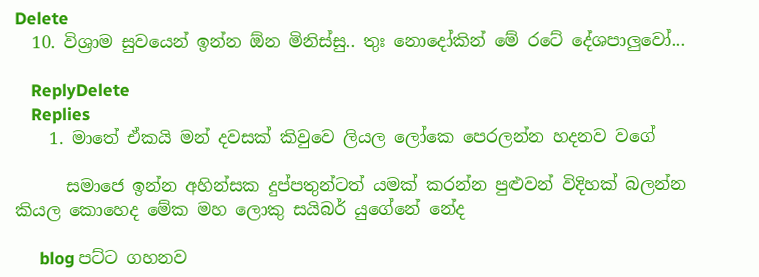Delete
  10. විශ්‍රාම සුවයෙන් ඉන්න ඕන මිනිස්සු.. තුඃ නොදෝකින් මේ රටේ දේශපාලුවෝ...

    ReplyDelete
    Replies
    1. මාතේ ඒකයි මන් දවසක් කිවුවෙ ලියල ලෝකෙ පෙරලන්න හදනව වගේ

      සමාජෙ ඉන්න අහින්සක දුප්පතුන්ටත් යමක් කරන්න පුළුවන් විදිහක් බලන්න කියල කොහෙද මේක මහ ලොකු සයිබර් යුගේනේ නේද

      blog පට්ට ගහනව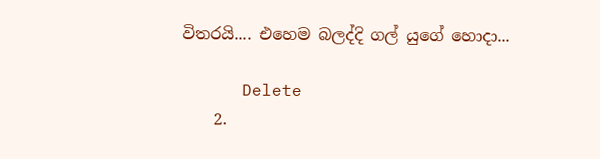විතරයි.... එහෙම බලද්දි ගල් යුගේ හොදා...

      Delete
    2.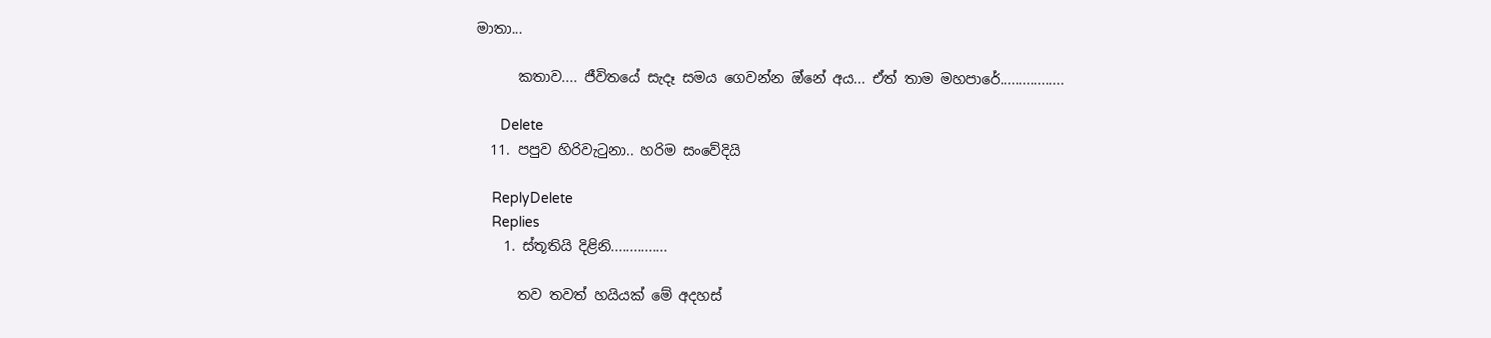මාතා...

      කතාව.... ජීවිතයේ සැදෑ සමය ගෙවන්න ඔ්නේ අය... ඒත් තාම මහපාරේ.................

      Delete
  11. පපුව හිරිවැටුනා.. හරිම සංවේදියි

    ReplyDelete
    Replies
    1. ස්තූතියි දිළිනි...............

      තව තවත් හයියක් මේ අදහස්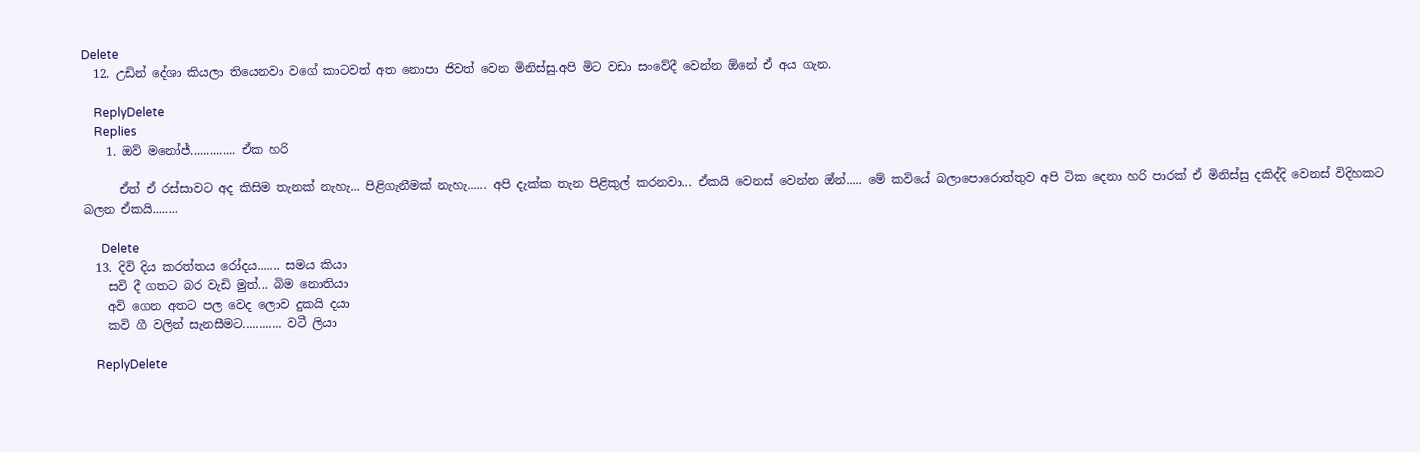Delete
  12. උඩින් දේශා කියලා තියෙනවා වගේ කාටවත් අත නොපා ජිවත් වෙන මිනිස්සු.අපි මිට වඩා සංවේදී වෙන්න ඕනේ ඒ අය ගැන.

    ReplyDelete
    Replies
    1. ඔව් මනෝජ්.............. ඒක හරි

      ඒත් ඒ රස්සාවට අද කිසිම තැනක් නැහැ... පිළිගැනීමක් නැහැ...... අපි දැක්ක තැන පිළිකුල් කරනවා... ඒකයි වෙනස් වෙන්න ඔ්න්..... මේ කවියේ බලාපොරොත්තුව අපි ටික දෙනා හරි පාරක් ඒ මිනිස්සු දකිද්දි වෙනස් විදිහකට බලන ඒකයි........

      Delete
  13. දිවි දිය කරත්තය රෝදය....... සමය කියා
    සවි දී ගතට බර වැඩි මුත්... බිම නොතියා
    අවි ගෙන අතට පල වෙද ලොව දුකයි දයා
    කවි ගී වලින් සැනසීමට............ වටී ලියා

    ReplyDelete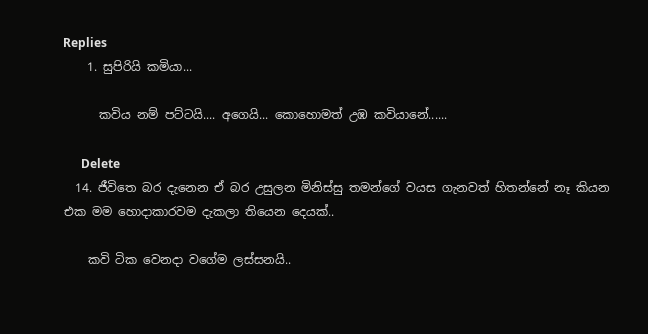Replies
    1. සුපිරියි කමියා...

      කවිය නම් පට්ටයි.... අගෙයි... කොහොමත් උඹ කවියානේ......

      Delete
  14. ජීවිතෙ බර දැනෙන ඒ බර උසුලන මිනිස්සු තමන්ගේ වයස ගැනවත් හිතන්නේ නෑ කියන එක මම හොදාකාරවම දැකලා තියෙන දෙයක්..

    කවි ටික වෙනදා වගේම ලස්සනයි..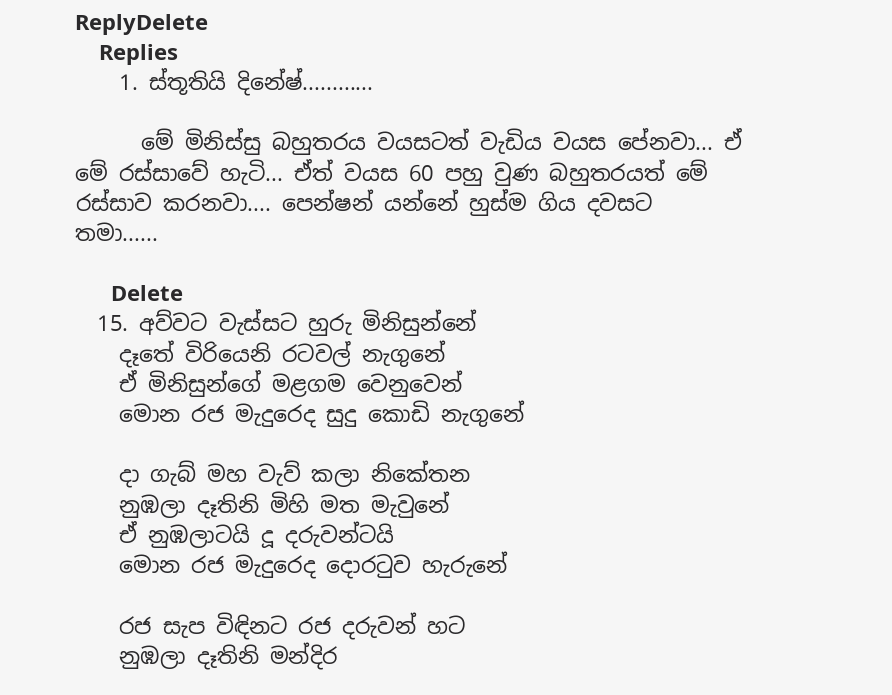ReplyDelete
    Replies
    1. ස්තූතියි දිනේෂ්............

      මේ මිනිස්සු බහුතරය වයසටත් වැඩිය වයස පේනවා... ඒ මේ රස්සාවේ හැටි... ඒත් වයස 60 පහු වුණ බහුතරයත් මේ රස්සාව කරනවා.... පෙන්ෂන් යන්නේ හුස්ම ගිය දවසට තමා......

      Delete
  15. අව්වට වැස්සට හුරු මිනිසුන්නේ
    දෑතේ විරියෙනි රටවල් නැගුනේ
    ඒ මිනිසුන්ගේ මළගම වෙනුවෙන්
    මොන රජ මැදුරෙද සුදු කොඩි නැගුනේ

    දා ගැබ් මහ වැව් කලා නිකේතන
    නුඹලා දෑතිනි මිහි මත මැවුනේ
    ඒ නුඹලාටයි දූ දරුවන්ටයි
    මොන රජ මැදුරෙද දොරටුව හැරුනේ

    රජ සැප විඳිනට රජ දරුවන් හට
    නුඹලා දෑතිනි මන්දිර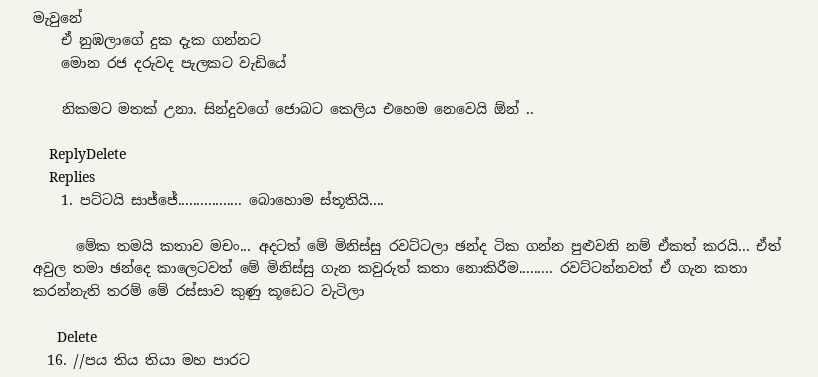මැවුනේ
    ඒ නුඹලාගේ දුක දැක ගන්නට
    මොන රජ දරුවද පැලකට වැඩියේ

    නිකමට මතක් උනා. සින්දුවගේ ජොබට කෙලිය එහෙම නෙවෙයි ඕන් ..

    ReplyDelete
    Replies
    1. පට්ටයි සාජ්ජේ................. බොහොම ස්තූතියි....

      මේක තමයි කතාව මචං... අදටත් මේ මිනිස්සු රවට්ටලා ඡන්ද ටික ගන්න පුළුවනි නම් ඒකත් කරයි... ඒත් අවුල තමා ඡන්දෙ කාලෙටවත් මේ මිනිස්සු ගැන කවුරුත් කතා නොකිරීම......... රවට්ටන්නවත් ඒ ගැන කතා කරන්නැති තරම් මේ රස්සාව කුණු කූඩෙට වැටිලා

      Delete
  16. //පය තිය තියා මහ පාරට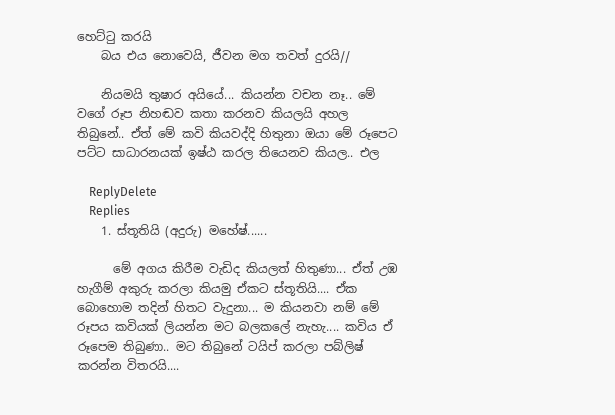හෙට්ටු කරයි
    බය එය නොවෙයි, ජීවන මග තවත් දුරයි//

    නියමයි තුෂාර අයියේ... කියන්න වචන නෑ.. මේ වගේ රූප නිහඬව කතා කරනව කියලයි අහල තිබුනේ.. ඒත් මේ කවි කියවද්දි හිතුනා ඔයා මේ රූපෙට පට්ට සාධාරනයක් ඉෂ්ඨ කරල තියෙනව කියල.. එල

    ReplyDelete
    Replies
    1. ස්තූතියි (අදුරු) මහේෂ්......

      මේ අගය කිරීම වැඩිද කියලත් හිතුණා... ඒත් උඹ හැගීම් අකුරු කරලා කියමු ඒකට ස්තූතියි.... ඒක බොහොම තදින් හිතට වැදුනා... ම කියනවා නම් මේ රූපය කවියක් ලියන්න මට බලකලේ නැහැ.... කවිය ඒ රූපෙම තිබුණා.. මට තිබුනේ ටයිප් කරලා පබ්ලිෂ් කරන්න විතරයි....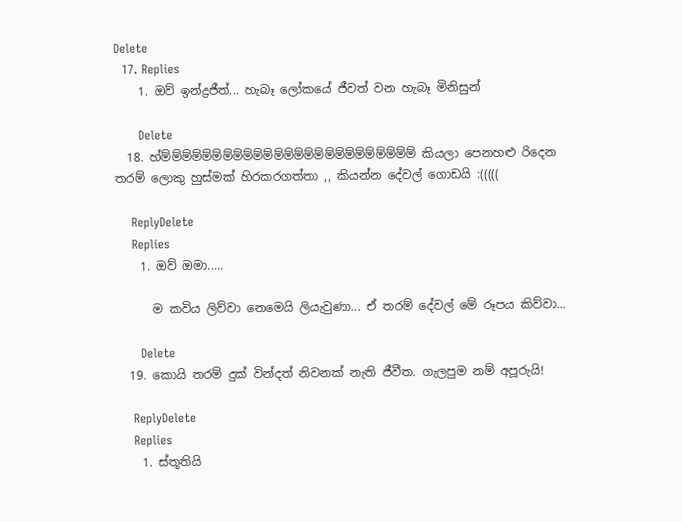Delete
  17. Replies
    1. ඔව් ඉන්ද්‍රජීත්... හැබෑ ලෝකයේ ජීවත් වන හැබෑ මිනිසුන්

      Delete
  18. හ්ම්ම්ම්ම්ම්ම්ම්ම්ම්ම්ම්ම්ම්ම්ම්ම්ම්ම්ම්ම්ම්ම්ම්ම්ම් කියලා පෙනහළු රිදෙන තරම් ලොකු හුස්මක් හිරකරගත්තා ,, කියන්න දේවල් ගොඩයි :(((((

    ReplyDelete
    Replies
    1. ඔව් ඔමා.....

      ම කවිය ලිව්වා නෙමෙයි ලියැවුණා... ඒ තරම් දේවල් මේ රූපය කිව්වා...

      Delete
  19. කොයි තරම් දුක් වින්දත් නිවනක් නැති ජීවීත. ගැලපුම නම් අපූරුයි!

    ReplyDelete
    Replies
    1. ස්තූතියි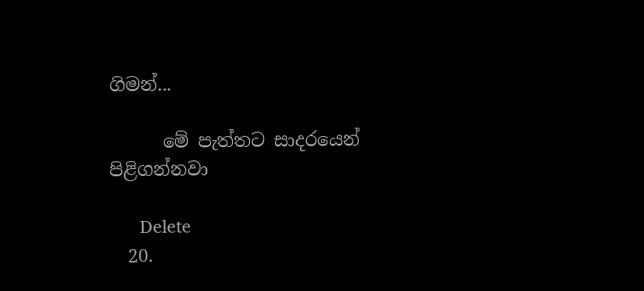ගිමන්...

      මේ පැත්තට සාදරයෙන් පිළිගන්නවා

      Delete
  20.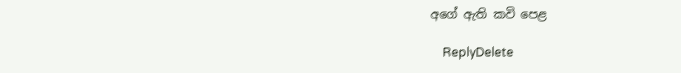අගේ ඇති කවි පෙළ

    ReplyDelete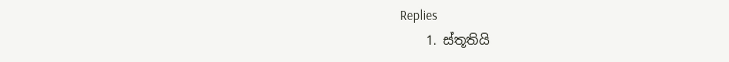Replies
    1. ස්තූතියි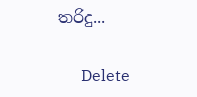තරිදු...

      Delete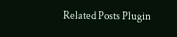Related Posts Plugin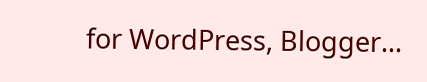for WordPress, Blogger...